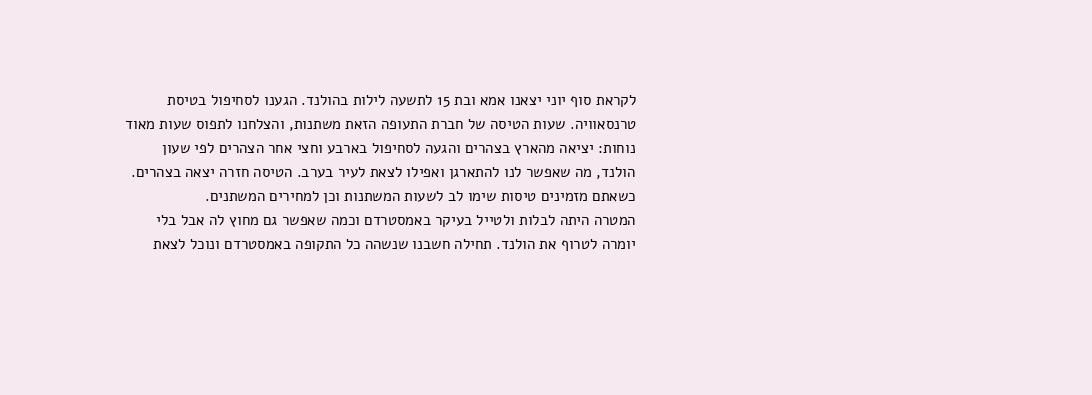לקראת סוף יוני יצאנו אמא ובת 15 לתשעה לילות בהולנד. הגענו לסחיפול בטיסת טרנסאוויה. שעות הטיסה של חברת התעופה הזאת משתנות, והצלחנו לתפוס שעות מאוד נוחות: יציאה מהארץ בצהרים והגעה לסחיפול בארבע וחצי אחר הצהרים לפי שעון הולנד, מה שאפשר לנו להתארגן ואפילו לצאת לעיר בערב. הטיסה חזרה יצאה בצהרים. כשאתם מזמינים טיסות שימו לב לשעות המשתנות וכן למחירים המשתנים.
המטרה היתה לבלות ולטייל בעיקר באמסטרדם וכמה שאפשר גם מחוץ לה אבל בלי יומרה לטרוף את הולנד. תחילה חשבנו שנשהה כל התקופה באמסטרדם ונוכל לצאת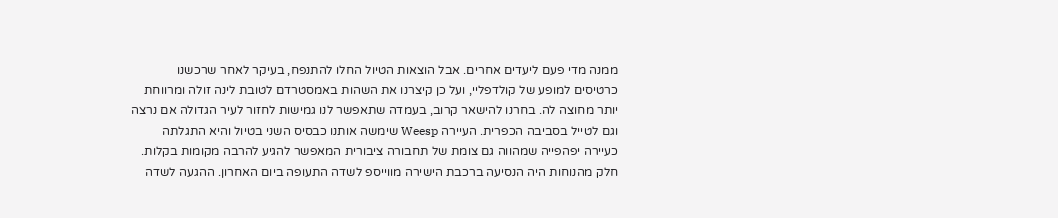ממנה מדי פעם ליעדים אחרים. אבל הוצאות הטיול החלו להתנפח, בעיקר לאחר שרכשנו כרטיסים למופע של קולדפליי, ועל כן קיצרנו את השהות באמסטרדם לטובת לינה זולה ומרווחת יותר מחוצה לה. בחרנו להישאר קרוב, בעמדה שתאפשר לנו גמישות לחזור לעיר הגדולה אם נרצה וגם לטייל בסביבה הכפרית. העיירה Weesp שימשה אותנו כבסיס השני בטיול והיא התגלתה כעיירה יפהפייה שמהווה גם צומת של תחבורה ציבורית המאפשר להגיע להרבה מקומות בקלות. חלק מהנוחות היה הנסיעה ברכבת הישירה מווייספ לשדה התעופה ביום האחרון. ההגעה לשדה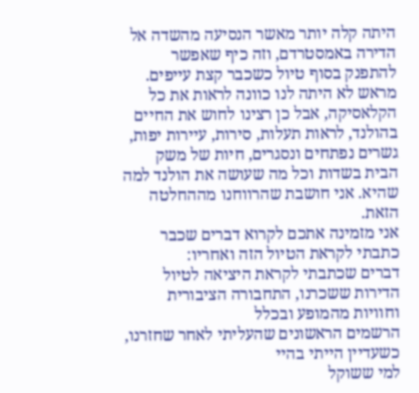היתה קלה יותר מאשר הנסיעה מהשדה אל הדירה באמסטרדם, וזה כיף שאפשר להתפנק בסוף טיול כשכבר קצת עייפים. מראש לא היתה לנו כוונה לראות את כל הקלאסיקה, אבל כן רצינו לחוש את החיים בהולנד, לראות תעלות, סירות, עיירות יפות, גשרים נפתחים ונסגרים, חיות של משק הבית בשדות וכל מה שעושה את הולנד למה שהיא. אני חושבת שהרווחנו מההחלטה הזאת.
אני מזמינה אתכם לקרוא דברים שכבר כתבתי לקראת הטיול הזה ואחריו:
דברים שכתבתי לקראת היציאה לטיול
הדירות ששכרנו, התחבורה הציבורית וחוויות מהמופע ובכלל
הרשמים הראשונים שהעליתי לאחר שחזרנו, כשעדיין הייתי בהיי
למי ששוקל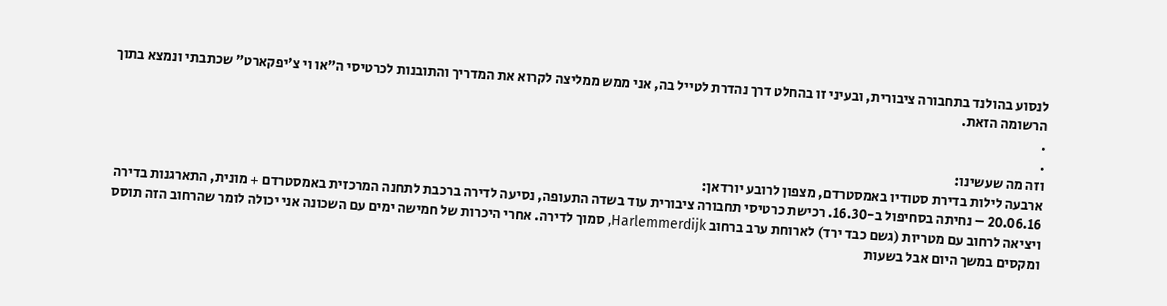לנסוע בהולנד בתחבורה ציבורית, ובעיני זו בהחלט דרך נהדרת לטייל בה, אני ממש ממליצה לקרוא את המדריך והתובנות לכרטיסי ה”או וי צ'יפקארט” שכתבתי ונמצא בתוך הרשומה הזאת.
.
.
וזה מה שעשינו:
ארבעה לילות בדירת סטודיו באמסטרדם, מצפון לרובע יורדאן:
20.06.16 – נחיתה בסחיפול ב-16.30. רכישת כרטיסי תחבורה ציבורית עוד בשדה התעופה, נסיעה לדירה ברכבת לתחנה המרכזית באמסטרדם + מונית, התארגנות בדירה ויציאה לרחוב עם מטריות (גשם כבד ירד) לארוחת ערב ברחוב Harlemmerdijk, סמוך לדירה. אחרי היכרות של חמישה ימים עם השכונה אני יכולה לומר שהרחוב הזה תוסס ומקסים במשך היום אבל בשעות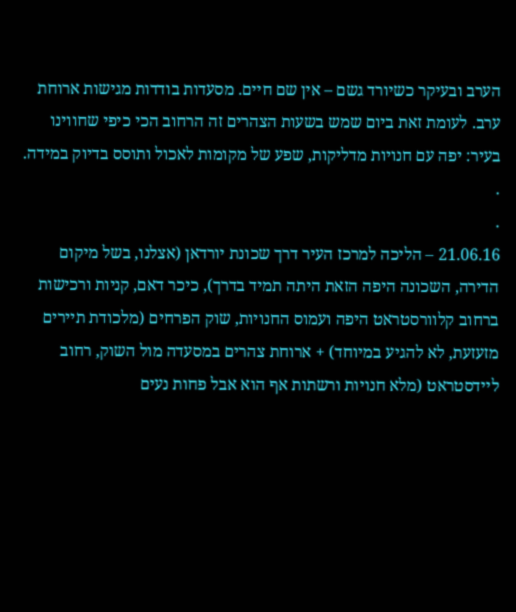הערב ובעיקר כשיורד גשם – אין שם חיים. מסעדות בודדות מגישות ארוחת ערב. לעומת זאת ביום שמש בשעות הצהרים זה הרחוב הכי כיפי שחווינו בעיר: יפה עם חנויות מדליקות, שפע של מקומות לאכול ותוסס בדיוק במידה.
.
.
21.06.16 – הליכה למרכז העיר דרך שכונת יורדאן (אצלנו, בשל מיקום הדירה, השכונה היפה הזאת היתה תמיד בדרך), כיכר דאם, קניות ורכישות ברחוב קלוורסטראט היפה ועמוס החנויות, שוק הפרחים (מלכודת תיירים מזעזעת, לא להגיע במיוחד) + ארוחת צהרים במסעדה מול השוק, רחוב ליידסטראט (מלא חנויות ורשתות אף הוא אבל פחות נעים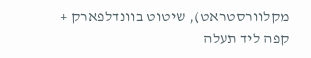מקלוורסטראט), שיטוט בוונדלפארק + קפה ליד תעלה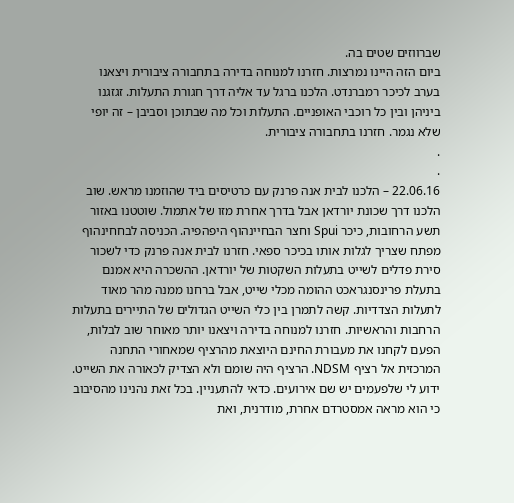שברווזים שטים בה.
ביום הזה היינו נמרצות. חזרנו למנוחה בדירה בתחבורה ציבורית ויצאנו בערב לכיכר רמברנדט. הלכנו ברגל עד אליה דרך חגורת התעלות. זגזגנו ביניהן ובין כל רוכבי האופניים. התעלות וכל מה שבתוכן וסביבן – זה יופי שלא נגמר. חזרנו בתחבורה ציבורית.
.
.
22.06.16 – הלכנו לבית אנה פרנק עם כרטיסים ביד שהוזמנו מראש. שוב הלכנו דרך שכונת יורדאן אבל בדרך אחרת מזו של אתמול. שוטטנו באזור תשע הרחובות, כיכר Spui וחצר הבחיינהוף היפהפיה. הכניסה לבחחינהוף מפתח שצריך לגלות אותו בכיכר ספאי. חזרנו לבית אנה פרנק כדי לשכור סירת פדלים לשייט בתעלות השקטות של יורדאן. ההשכרה היא אמנם בתעלת פרינסנגראכט ההומה מכלי שייט, אבל ברחנו ממנה מהר מאוד לתעלות הצדדיות. קשה לתמרן בין כלי השייט הגדולים של התיירים בתעלות הרחבות והראשיות. חזרנו למנוחה בדירה ויצאנו יותר מאוחר שוב לבלות, הפעם לקחנו את מעבורת החינם היוצאת מהרציף שמאחורי התחנה המרכזית אל רציף NDSM. הרציף היה שומם ולא הצדיק לכאורה את השייט. ידוע לי שלפעמים יש שם אירועים. כדאי להתעניין. בכל זאת נהנינו מהסיבוב כי הוא מראה אמסטרדם אחרת, מודרנית, ואת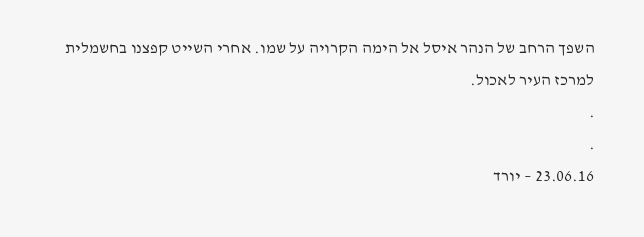השפך הרחב של הנהר איסל אל הימה הקרויה על שמו. אחרי השייט קפצנו בחשמלית למרכז העיר לאכול.
.
.
23.06.16 – יורד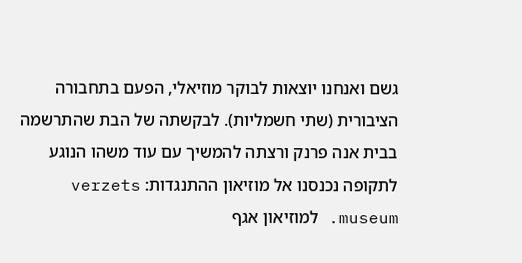גשם ואנחנו יוצאות לבוקר מוזיאלי, הפעם בתחבורה הציבורית (שתי חשמליות). לבקשתה של הבת שהתרשמה בבית אנה פרנק ורצתה להמשיך עם עוד משהו הנוגע לתקופה נכנסנו אל מוזיאון ההתנגדות: verzets museum. למוזיאון אגף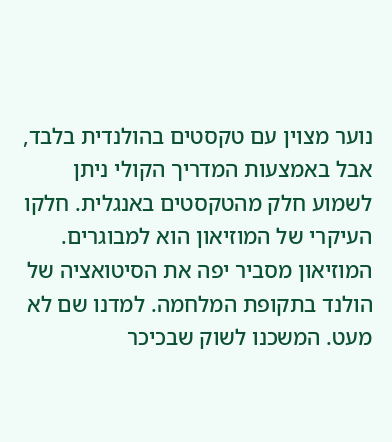נוער מצוין עם טקסטים בהולנדית בלבד, אבל באמצעות המדריך הקולי ניתן לשמוע חלק מהטקסטים באנגלית. חלקו העיקרי של המוזיאון הוא למבוגרים. המוזיאון מסביר יפה את הסיטואציה של הולנד בתקופת המלחמה. למדנו שם לא מעט. המשכנו לשוק שבכיכר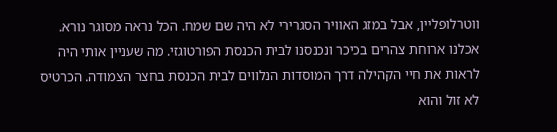ווטרלופליין, אבל במזג האוויר הסגרירי לא היה שם שמח. הכל נראה מסוגר נורא. אכלנו ארוחת צהרים בכיכר ונכנסנו לבית הכנסת הפורטוגזי. מה שעניין אותי היה לראות את חיי הקהילה דרך המוסדות הנלווים לבית הכנסת בחצר הצמודה. הכרטיס לא זול והוא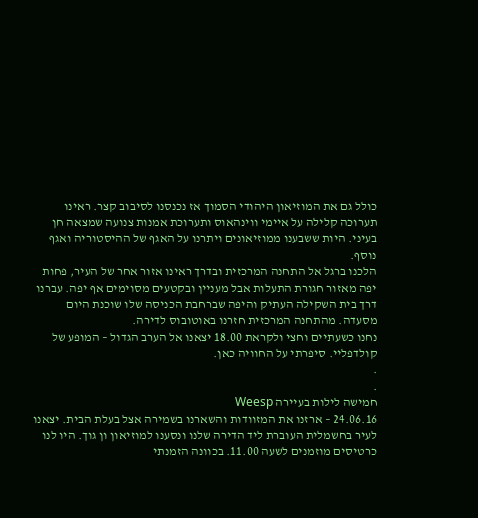כולל גם את המוזיאון היהודי הסמוך אז נכנסנו לסיבוב קצר. ראינו תערוכה קלילה על איימי ווינהאוס ותערוכת אמנות צנועה שמצאה חן בעיני. היות ששבענו ממוזיאונים ויתרנו על האגף של ההיסטוריה ואגף נוסף.
הלכנו ברגל אל התחנה המרכזית ובדרך ראינו אזור אחר של העיר, פחות יפה מאזור חגורת התעלות אבל מעניין ובקטעים מסוימים אף יפה. עברנו דרך בית השקילה העתיק והיפה שברחבת הכניסה שלו שוכנת היום מסעדה. מהתחנה המרכזית חזרנו באוטובוס לדירה.
נחנו כשעתיים וחצי ולקראת 18.00 יצאנו אל הערב הגדול – המופע של קולדפליי. סיפרתי על החוויה כאן.
.
.
חמישה לילות בעיירה Weesp
24.06.16 – ארזנו את המזוודות והשארנו בשמירה אצל בעלת הבית. יצאנו לעיר בחשמלית העוברת ליד הדירה שלנו ונסענו למוזיאון ון גוך. היו לנו כרטיסים מוזמנים לשעה 11.00. בכוונה הזמנתי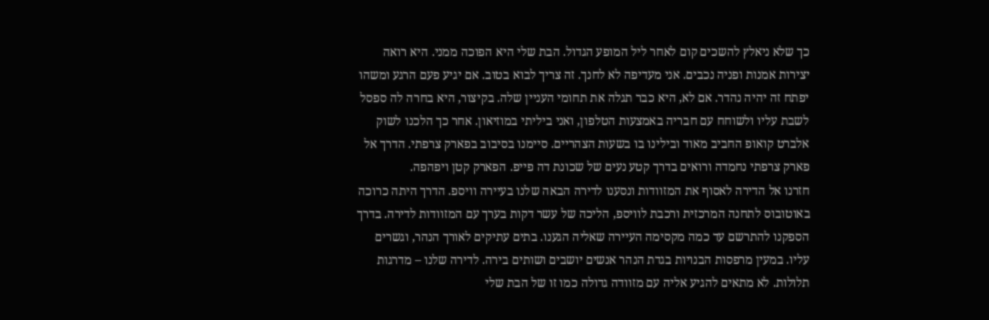כך שלא ניאלץ להשכים קום לאחר ליל המופע הגדול. הבת שלי היא הפוכה ממני. היא רואה יצירות אמנות ופניה נכבים. אני מעדיפה לא לחנך. זה צריך לבוא בטוב. אם יגיע פעם הרגע ומשהו יפתח זה יהיה נהדר. אם לא, היא כבר תגלה את תחומי העניין שלה. בקיצור, היא בחרה לה ספסל לשבת עליו ולשוחח עם חבריה באמצעות הטלפון, ואני ביליתי במוזיאון. אחר כך הלכנו לשוק אלברט קואופ החביב מאוד ובילינו בו בשעות הצהריים. סיימנו בסיבוב בפארק צרפתי. הדרך אל פארק צרפתי נחמדה ורואים בדרך קטע נעים של שכונת דה פייפ. הפארק קטן ויפהפה.
חזרנו אל הדירה לאסוף את המזוודות ונסענו לדירה הבאה שלנו בעיירה וויספ. הדרך היתה כרוכה באוטובוס לתחנה המרכזית ורכבת לוויספ, הליכה של עשר דקות בערך עם המזוודות לדירה. בדרך הספקנו להתרשם עד כמה מקסימה העיירה שאליה הגענו. בתים עתיקים לאורך הנהר, וגשרים עליו. במעין מרפסות הבנויות בגדת הנהר אנשים יושבים ושותים בירה. לדירה שלנו – מדרגות תלולות. לא מתאים להגיע אליה עם מזוודה גדולה כמו זו של הבת שלי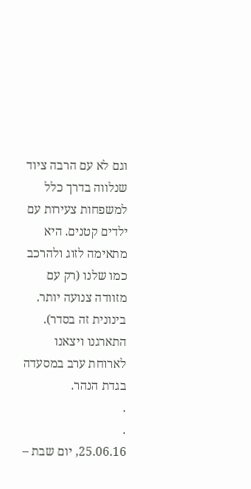וגם לא עם הרבה ציוד שנלווה בדרך כלל למשפחות צעירות עם ילדים קטנים. היא מתאימה לזוג ולהרכב כמו שלנו (רק עם מזוודה צנועה יותר. בינונית זה בסדר). התארגנו ויצאנו לארוחת ערב במסעדה בגדת הנהר.
.
.
25.06.16, יום שבת –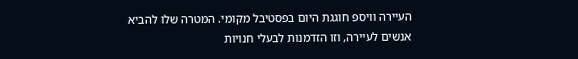העיירה וויספ חוגגת היום בפסטיבל מקומי. המטרה שלו להביא אנשים לעיירה, וזו הזדמנות לבעלי חנויות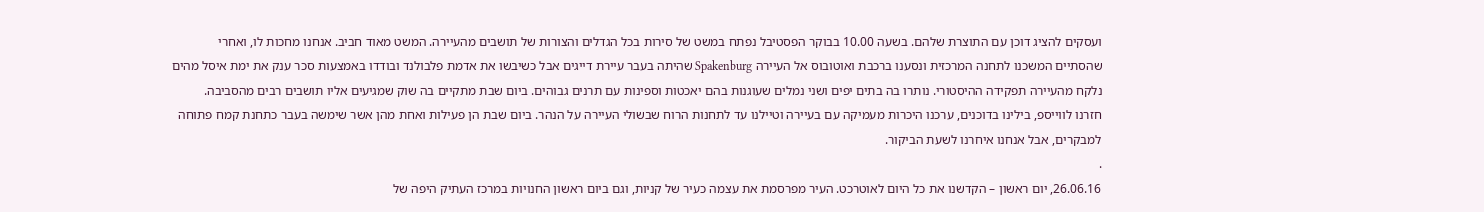ועסקים להציג דוכן עם התוצרת שלהם. בשעה 10.00 בבוקר הפסטיבל נפתח במשט של סירות בכל הגדלים והצורות של תושבים מהעיירה. המשט מאוד חביב. אנחנו מחכות לו, ואחרי שהסתיים המשכנו לתחנה המרכזית ונסענו ברכבת ואוטובוס אל העיירה Spakenburg שהיתה בעבר עיירת דייגים אבל כשיבשו את אדמת פלבולנד ובודדו באמצעות סכר ענק את ימת איסל מהים נלקח מהעיירה תפקידה ההיסטורי. נותרו בה בתים יפים ושני נמלים שעוגנות בהם יאכטות וספינות עם תרנים גבוהים. ביום שבת מתקיים בה שוק שמגיעים אליו תושבים רבים מהסביבה.
חזרנו לווייספ, בילינו בדוכנים, ערכנו היכרות מעמיקה עם בעיירה וטיילנו עד לתחנות הרוח שבשולי העיירה על הנהר. ביום שבת הן פעילות ואחת מהן אשר שימשה בעבר כתחנת קמח פתוחה למבקרים, אבל אנחנו איחרנו לשעת הביקור.
.
26.06.16, יום ראשון – הקדשנו את כל היום לאוטרכט. העיר מפרסמת את עצמה כעיר של קניות, וגם ביום ראשון החנויות במרכז העתיק היפה של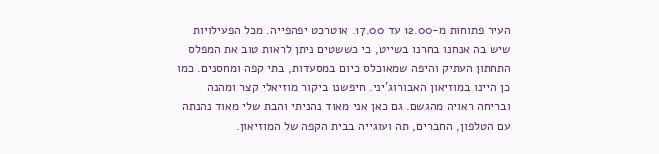העיר פתוחות מ-12.00 עד 17.00. אוטרכט יפהפייה. מכל הפעילויות שיש בה אנחנו בחרנו בשייט, כי כששטים ניתן לראות טוב את המפלס התחתון העתיק והיפה שמאוכלס כיום במסעדות, בתי קפה ומחסנים. כמו כן היינו במוזיאון האבורוג'יני. חיפשנו ביקור מוזיאלי קצר ומהנה ובריחה ראויה מהגשם. גם כאן אני מאוד נהניתי והבת שלי מאוד נהנתה עם הטלפון, החברים, תה ועוגייה בבית הקפה של המוזיאון.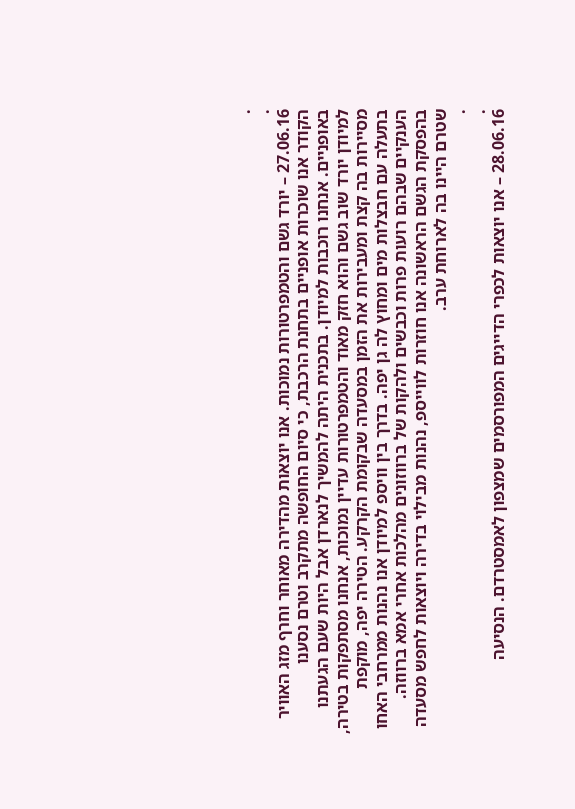.
.
27.06.16 – יורד גשם והטמפרטורות נמוכות. אנו יוצאות מהדירה מאוחר וחרף מזג האוויר הקודר אנו שוכרות אופניים בתחנת הרכבת, כי סיום החופשה מתקרב וטרם נסענו באופניים. אנחנו רוכבות למיודן. בתכנית היתה להמשיך לנארדן אבל היות שעם הגעתנו למיודן יורד שוב גשם והוא חזק מאוד והטמפרטורות עדיין נמוכות, אנחנו מסתפקות בטירה, מסיירות בה קצת ומעבירות את הזמן במסעדה שבקומת הקרקע. הטירה יפה, מוקפת בתעלה עם חבצלות מים ומחוץ לה גן יפה. בדרך בין וויספ למיודן אנו נהנות ממרחבי האחו הענקיים שבהם רועות פרות וכבשים ולהקות של ברווזונים מהלכות אחרי אמא ברווזה. בהפסקת הגשם הראשונה אנו חוזרות לווייספ, נהנות מבילוי בדירה ויוצאות לחפש מסעדה שטרם היינו בה לארוחת ערב.
.
.
28.06.16 – אנו יוצאות לכפרי הדייגים המפורסמים שמצפון לאמסטרדם. הנסיעה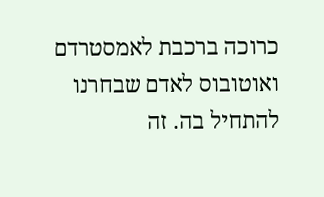כרוכה ברכבת לאמסטרדם ואוטובוס לאדם שבחרנו להתחיל בה. זה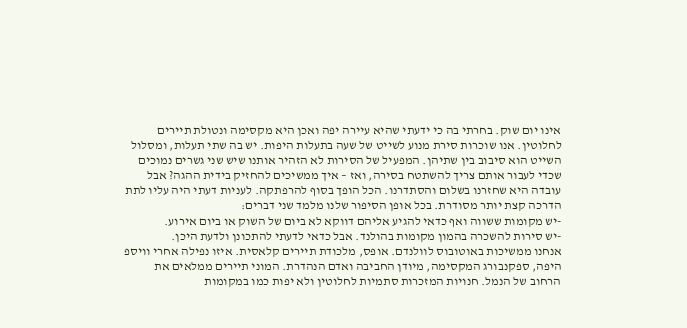אינו יום שוק. בחרתי בה כי ידעתי שהיא עיירה יפה ואכן היא מקסימה ונטולת תיירים לחלוטין. אנו שוכרות סירת מנוע לשייט של שעה בתעלות היפות. יש בה שתי תעלות, ומסלול השייט הוא סיבוב בין שתיהן. המפעיל של הסירות לא הזהיר אותנו שיש שני גשרים נמוכים שכדי לעבור אותם צריך להשתטח בסירה, ואז – איך ממשיכים להחזיק בידית ההגה? אבל עובדה היא שחזרנו בשלום והסתדרנו. הכל הופך בסוף להרפתקה. לעניות דעתי היה עליו לתת הדרכה קצת יותר מסודרת. בכל אופן הסיפור שלנו מלמד שני דברים:
-יש מקומות ששווה ואף כדאי להגיע אליהם דווקא לא ביום של השוק או ביום אירוע.
-יש סירות להשכרה בהמון מקומות בהולנד. אבל כדאי לדעתי להתכונן ולדעת היכן.
אנחנו ממשיכות באוטובוס לוולנדם. אופס, מלכודת תיירים קלאסית. איזו נפילה אחרי וויספ היפה, ספקנבורג המקסימה, מיודן החביבה ואדם הנהדרת. המוני תיירים ממלאים את הרחוב של הנמל. חנויות המזכרות סתמיות לחלוטין ולא יפות כמו במקומות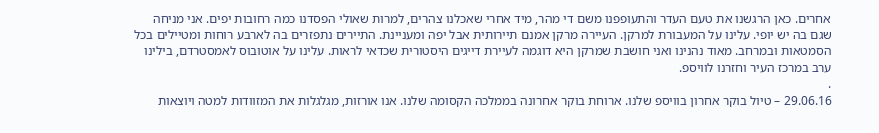אחרים. כאן הרגשנו את טעם העדר והתעופפנו משם די מהר, מיד אחרי שאכלנו צהרים, למרות שאולי הפסדנו כמה רחובות יפים. אני מניחה שגם בה יש יופי. עלינו על המעבורת למרקן. העיירה מרקן אמנם תיירותית אבל יפה ומעניינת. התיירים נתפזרים בה לארבע רוחות ומטיילים בכל הסמטאות ובמרחב. מאוד נהנינו ואני חושבת שמרקן היא דוגמה לעיירת דייגים היסטורית שכדאי לראות. עלינו על אוטובוס לאמסטרדם, בילינו ערב במרכז העיר וחזרנו לוויספ.
.
29.06.16 – טיול בוקר אחרון בוויספ שלנו. ארוחת בוקר אחרונה בממלכה הקסומה שלנו. אנו אורזות, מגלגלות את המזוודות למטה ויוצאות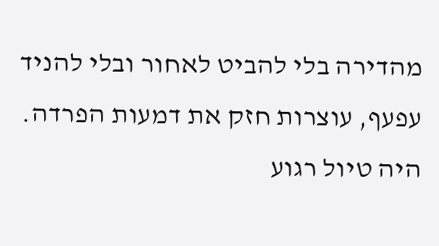מהדירה בלי להביט לאחור ובלי להניד עפעף, עוצרות חזק את דמעות הפרדה. היה טיול רגוע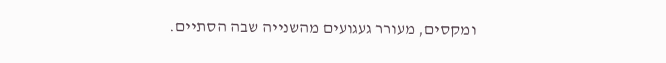ומקסים, מעורר געגועים מהשנייה שבה הסתיים.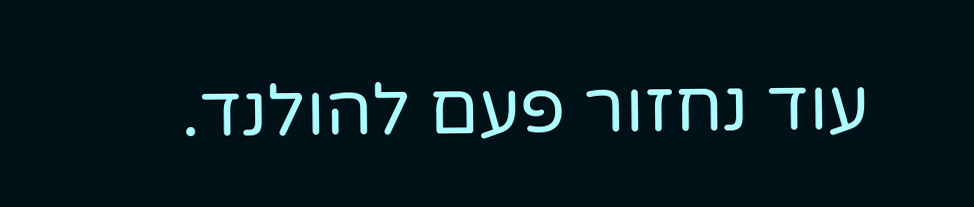עוד נחזור פעם להולנד.